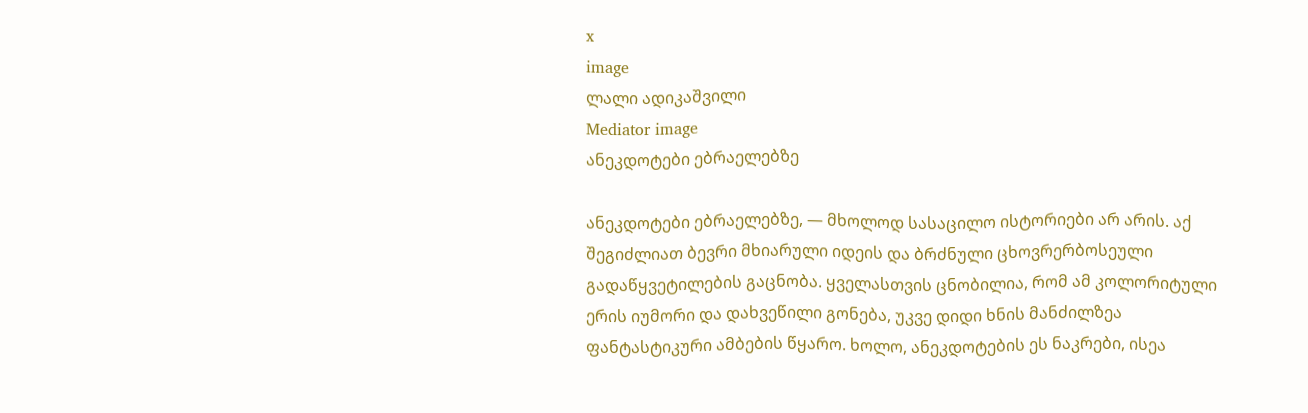x
image
ლალი ადიკაშვილი
Mediator image
ანეკდოტები ებრაელებზე

ანეკდოტები ებრაელებზე, — მხოლოდ სასაცილო ისტორიები არ არის. აქ შეგიძლიათ ბევრი მხიარული იდეის და ბრძნული ცხოვრერბოსეული გადაწყვეტილების გაცნობა. ყველასთვის ცნობილია, რომ ამ კოლორიტული ერის იუმორი და დახვეწილი გონება, უკვე დიდი ხნის მანძილზეა ფანტასტიკური ამბების წყარო. ხოლო, ანეკდოტების ეს ნაკრები, ისეა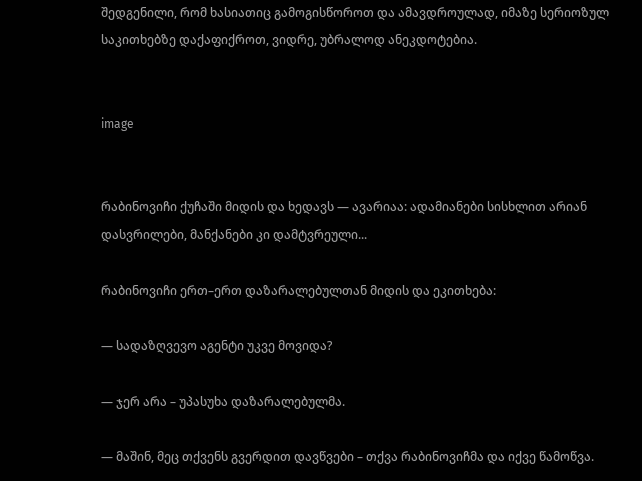შედგენილი, რომ ხასიათიც გამოგისწოროთ და ამავდროულად, იმაზე სერიოზულ საკითხებზე დაქაფიქროთ, ვიდრე, უბრალოდ ანეკდოტებია.


image


რაბინოვიჩი ქუჩაში მიდის და ხედავს — ავარიაა: ადამიანები სისხლით არიან დასვრილები, მანქანები კი დამტვრეული...

რაბინოვიჩი ერთ–ერთ დაზარალებულთან მიდის და ეკითხება:

— სადაზღვევო აგენტი უკვე მოვიდა?

— ჯერ არა – უპასუხა დაზარალებულმა.

— მაშინ, მეც თქვენს გვერდით დავწვები – თქვა რაბინოვიჩმა და იქვე წამოწვა.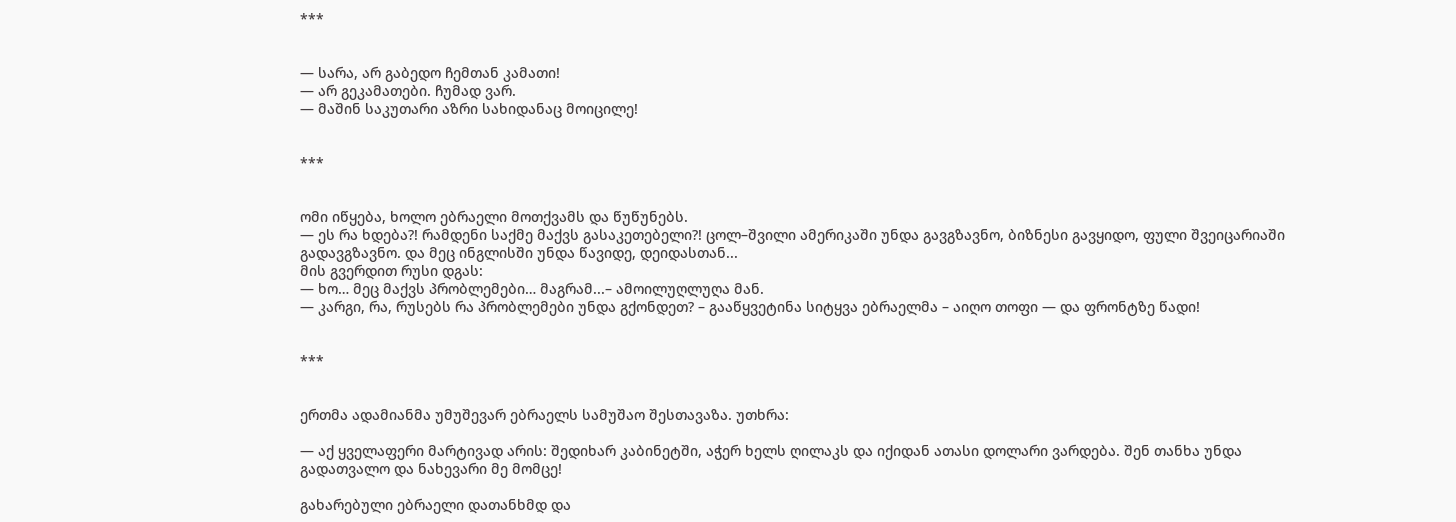***


— სარა, არ გაბედო ჩემთან კამათი!
— არ გეკამათები. ჩუმად ვარ.
— მაშინ საკუთარი აზრი სახიდანაც მოიცილე!


***


ომი იწყება, ხოლო ებრაელი მოთქვამს და წუწუნებს.
— ეს რა ხდება?! რამდენი საქმე მაქვს გასაკეთებელი?! ცოლ–შვილი ამერიკაში უნდა გავგზავნო, ბიზნესი გავყიდო, ფული შვეიცარიაში გადავგზავნო. და მეც ინგლისში უნდა წავიდე, დეიდასთან...
მის გვერდით რუსი დგას:
— ხო… მეც მაქვს პრობლემები… მაგრამ...– ამოილუღლუღა მან.
— კარგი, რა, რუსებს რა პრობლემები უნდა გქონდეთ? – გააწყვეტინა სიტყვა ებრაელმა – აიღო თოფი — და ფრონტზე წადი!


***


ერთმა ადამიანმა უმუშევარ ებრაელს სამუშაო შესთავაზა. უთხრა:

— აქ ყველაფერი მარტივად არის: შედიხარ კაბინეტში, აჭერ ხელს ღილაკს და იქიდან ათასი დოლარი ვარდება. შენ თანხა უნდა გადათვალო და ნახევარი მე მომცე!

გახარებული ებრაელი დათანხმდ და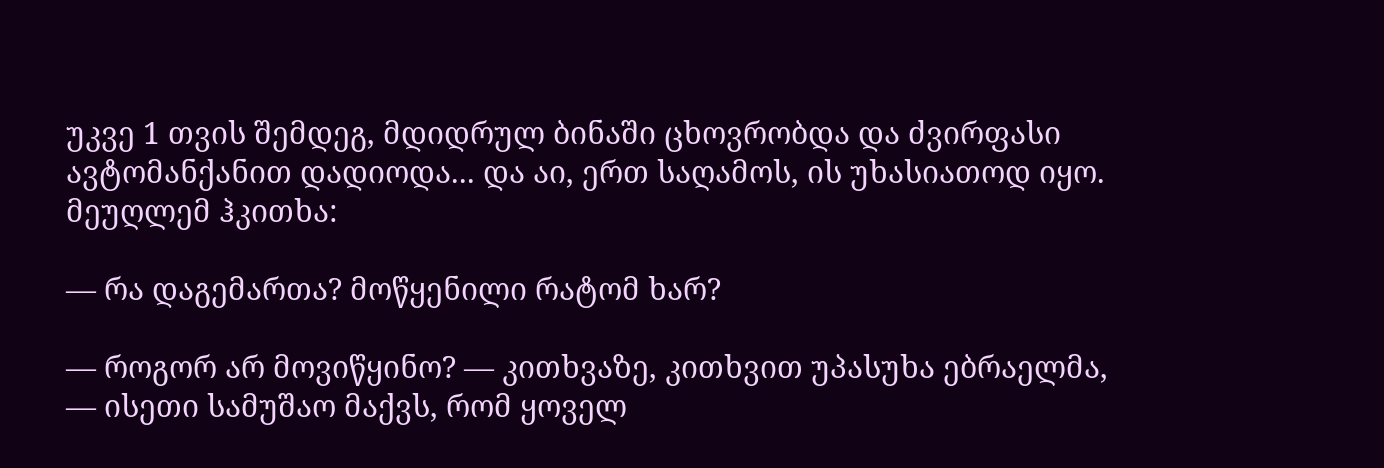უკვე 1 თვის შემდეგ, მდიდრულ ბინაში ცხოვრობდა და ძვირფასი ავტომანქანით დადიოდა... და აი, ერთ საღამოს, ის უხასიათოდ იყო. მეუღლემ ჰკითხა:

— რა დაგემართა? მოწყენილი რატომ ხარ?

— როგორ არ მოვიწყინო? — კითხვაზე, კითხვით უპასუხა ებრაელმა, — ისეთი სამუშაო მაქვს, რომ ყოველ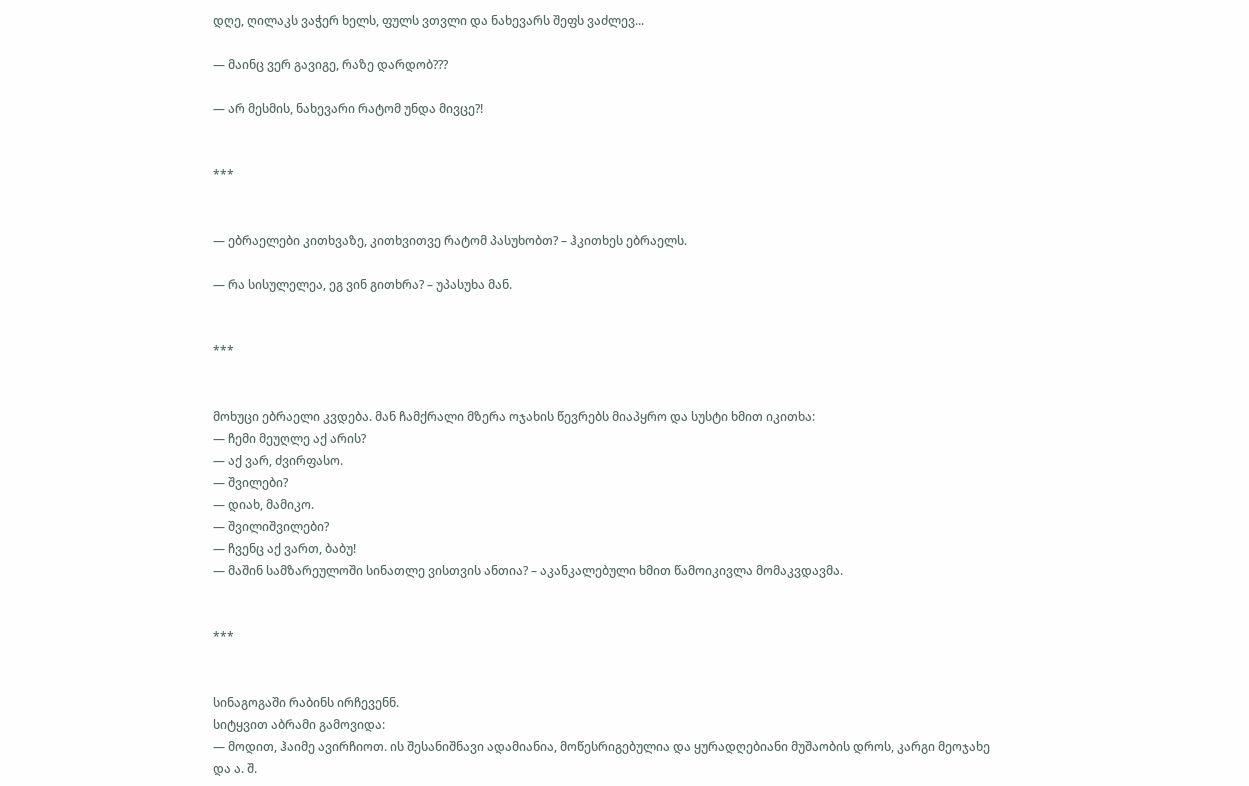დღე, ღილაკს ვაჭერ ხელს, ფულს ვთვლი და ნახევარს შეფს ვაძლევ...

— მაინც ვერ გავიგე, რაზე დარდობ???

— არ მესმის, ნახევარი რატომ უნდა მივცე?!


***


— ებრაელები კითხვაზე, კითხვითვე რატომ პასუხობთ? – ჰკითხეს ებრაელს.

— რა სისულელეა, ეგ ვინ გითხრა? – უპასუხა მან.


***


მოხუცი ებრაელი კვდება. მან ჩამქრალი მზერა ოჯახის წევრებს მიაპყრო და სუსტი ხმით იკითხა:
— ჩემი მეუღლე აქ არის?
— აქ ვარ, ძვირფასო.
— შვილები?
— დიახ, მამიკო.
— შვილიშვილები?
— ჩვენც აქ ვართ, ბაბუ!
— მაშინ სამზარეულოში სინათლე ვისთვის ანთია? – აკანკალებული ხმით წამოიკივლა მომაკვდავმა.


***


სინაგოგაში რაბინს ირჩევენნ.
სიტყვით აბრამი გამოვიდა:
— მოდით, ჰაიმე ავირჩიოთ. ის შესანიშნავი ადამიანია, მოწესრიგებულია და ყურადღებიანი მუშაობის დროს, კარგი მეოჯახე და ა. შ.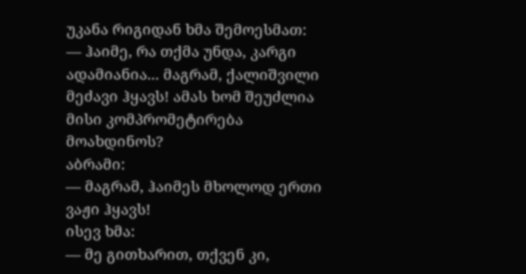უკანა რიგიდან ხმა შემოესმათ:
— ჰაიმე, რა თქმა უნდა, კარგი ადამიანია... მაგრამ, ქალიშვილი მეძავი ჰყავს! ამას ხომ შეუძლია მისი კომპრომეტირება მოახდინოს?
აბრამი:
— მაგრამ, ჰაიმეს მხოლოდ ერთი ვაჟი ჰყავს!
ისევ ხმა:
— მე გითხარით, თქვენ კი,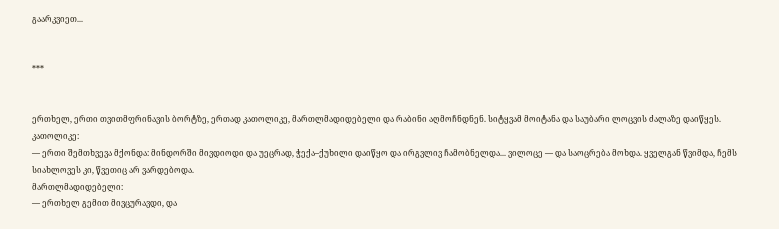გაარკვიეთ...


***


ერთხელ, ერთი თვითმფრინავის ბორტზე, ერთად კათოლიკე, მართლმადიდებელი და რაბინი აღმოჩნდნენ. სიტყვამ მოიტანა და საუბარი ლოცვის ძალაზე დაიწყეს.
კათოლიკე:
— ერთი შემთხვევა მქონდა: მინდორში მივდიოდი და უეცრად, ჭექა–ქუხილი დაიწყო და ირგვლივ ჩამობნელდა... ვილოცე — და საოცრება მოხდა. ყველგან წვიმდა, ჩემს სიახლოვეს კი, წვეთიც არ ვარდებოდა.
მართლმადიდებელი:
— ერთხელ გემით მივცურავდი, და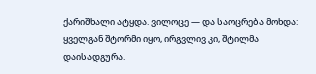ქარიშხალი ატყდა. ვილოცე — და საოცრება მოხდა: ყველგან შტორმი იყო, ირგვლივ კი, შტილმა დაისადგურა.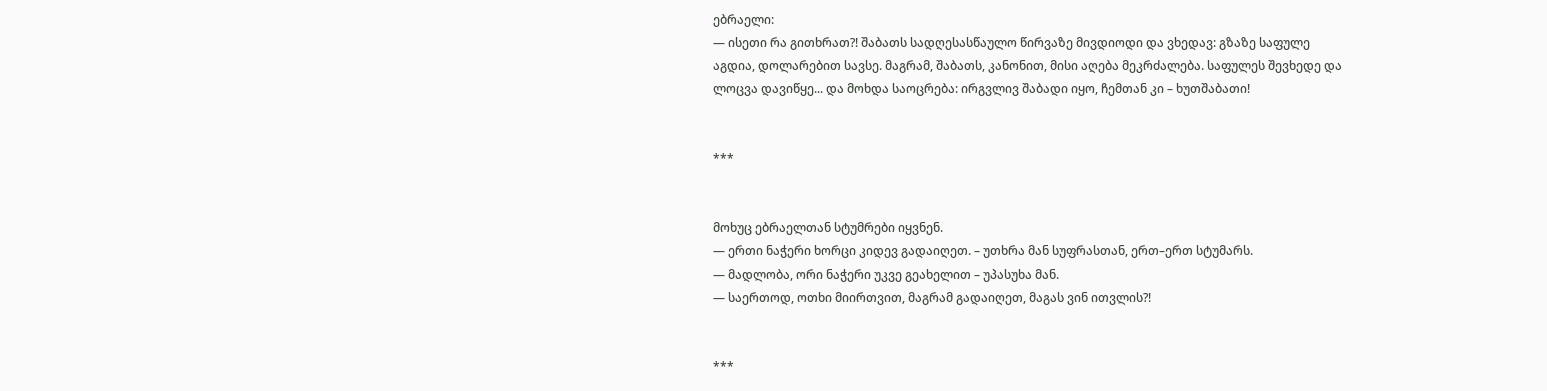ებრაელი:
— ისეთი რა გითხრათ?! შაბათს სადღესასწაულო წირვაზე მივდიოდი და ვხედავ: გზაზე საფულე აგდია, დოლარებით სავსე. მაგრამ, შაბათს, კანონით, მისი აღება მეკრძალება. საფულეს შევხედე და ლოცვა დავიწყე... და მოხდა საოცრება: ირგვლივ შაბადი იყო, ჩემთან კი – ხუთშაბათი!


***


მოხუც ებრაელთან სტუმრები იყვნენ.
— ერთი ნაჭერი ხორცი კიდევ გადაიღეთ. – უთხრა მან სუფრასთან, ერთ–ერთ სტუმარს.
— მადლობა, ორი ნაჭერი უკვე გეახელით – უპასუხა მან.
— საერთოდ, ოთხი მიირთვით, მაგრამ გადაიღეთ, მაგას ვინ ითვლის?!


***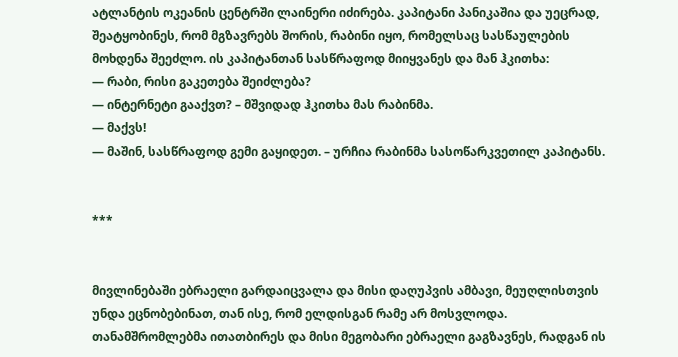ატლანტის ოკეანის ცენტრში ლაინერი იძირება. კაპიტანი პანიკაშია და უეცრად, შეატყობინეს, რომ მგზავრებს შორის, რაბინი იყო, რომელსაც სასწაულების მოხდენა შეეძლო. ის კაპიტანთან სასწრაფოდ მიიყვანეს და მან ჰკითხა:
— რაბი, რისი გაკეთება შეიძლება?
— ინტერნეტი გააქვთ? – მშვიდად ჰკითხა მას რაბინმა.
— მაქვს!
— მაშინ, სასწრაფოდ გემი გაყიდეთ. – ურჩია რაბინმა სასოწარკვეთილ კაპიტანს.


***


მივლინებაში ებრაელი გარდაიცვალა და მისი დაღუპვის ამბავი, მეუღლისთვის უნდა ეცნობებინათ, თან ისე, რომ ელდისგან რამე არ მოსვლოდა. თანამშრომლებმა ითათბირეს და მისი მეგობარი ებრაელი გაგზავნეს, რადგან ის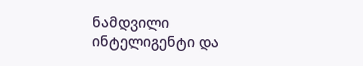ნამდვილი ინტელიგენტი და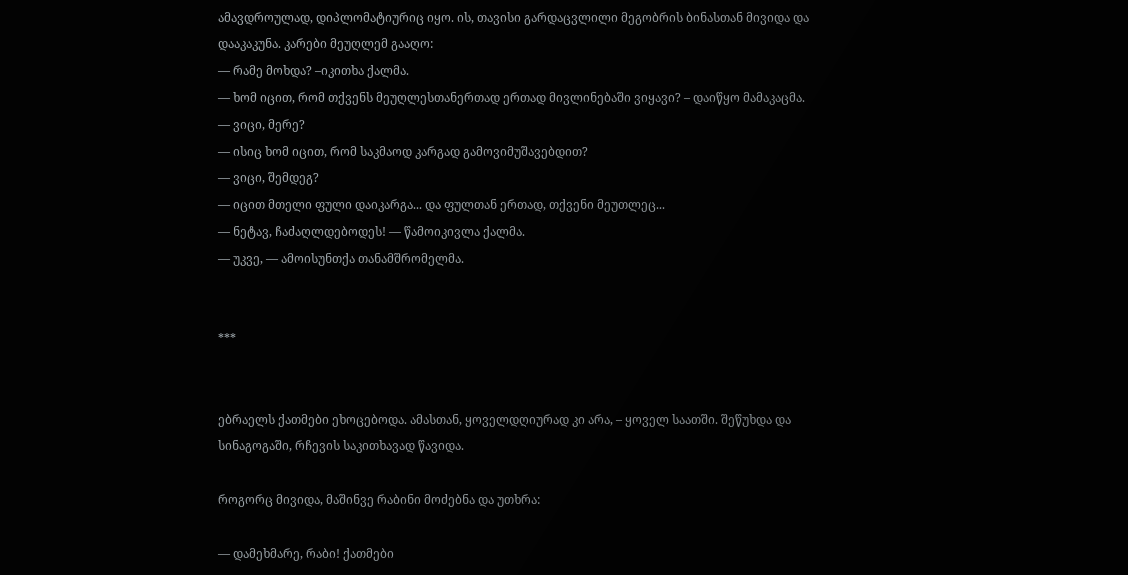ამავდროულად, დიპლომატიურიც იყო. ის, თავისი გარდაცვლილი მეგობრის ბინასთან მივიდა და დააკაკუნა. კარები მეუღლემ გააღო:
— რამე მოხდა? –იკითხა ქალმა.
— ხომ იცით, რომ თქვენს მეუღლესთანერთად ერთად მივლინებაში ვიყავი? – დაიწყო მამაკაცმა.
— ვიცი, მერე?
— ისიც ხომ იცით, რომ საკმაოდ კარგად გამოვიმუშავებდით?
— ვიცი, შემდეგ?
— იცით მთელი ფული დაიკარგა... და ფულთან ერთად, თქვენი მეუთლეც...
— ნეტავ, ჩაძაღლდებოდეს! — წამოიკივლა ქალმა.
— უკვე, — ამოისუნთქა თანამშრომელმა.


***


ებრაელს ქათმები ეხოცებოდა. ამასთან, ყოველდღიურად კი არა, – ყოველ საათში. შეწუხდა და სინაგოგაში, რჩევის საკითხავად წავიდა.

როგორც მივიდა, მაშინვე რაბინი მოძებნა და უთხრა:

— დამეხმარე, რაბი! ქათმები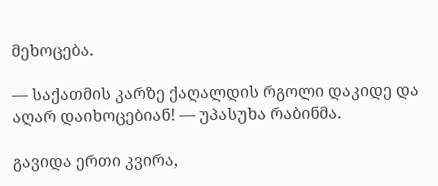მეხოცება.

— საქათმის კარზე ქაღალდის რგოლი დაკიდე და აღარ დაიხოცებიან! — უპასუხა რაბინმა.

გავიდა ერთი კვირა,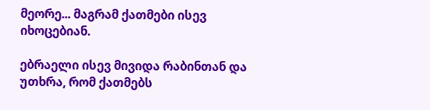მეორე... მაგრამ ქათმები ისევ იხოცებიან.

ებრაელი ისევ მივიდა რაბინთან და უთხრა, რომ ქათმებს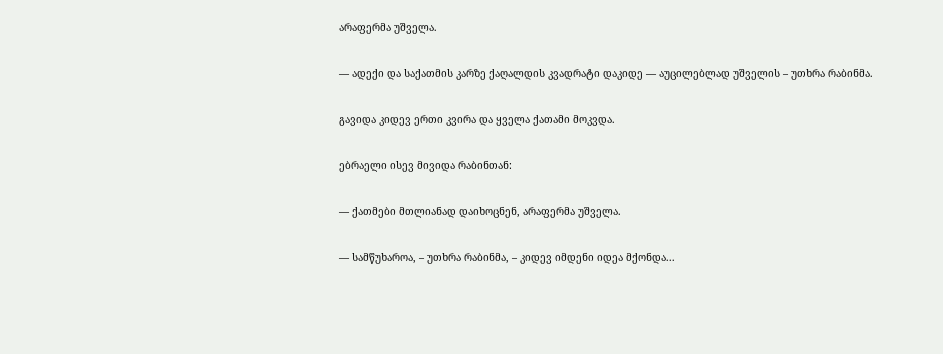არაფერმა უშველა.

— ადექი და საქათმის კარზე ქაღალდის კვადრატი დაკიდე — აუცილებლად უშველის – უთხრა რაბინმა.

გავიდა კიდევ ერთი კვირა და ყველა ქათამი მოკვდა.

ებრაელი ისევ მივიდა რაბინთან:

— ქათმები მთლიანად დაიხოცნენ, არაფერმა უშველა.

— სამწუხაროა, – უთხრა რაბინმა, – კიდევ იმდენი იდეა მქონდა...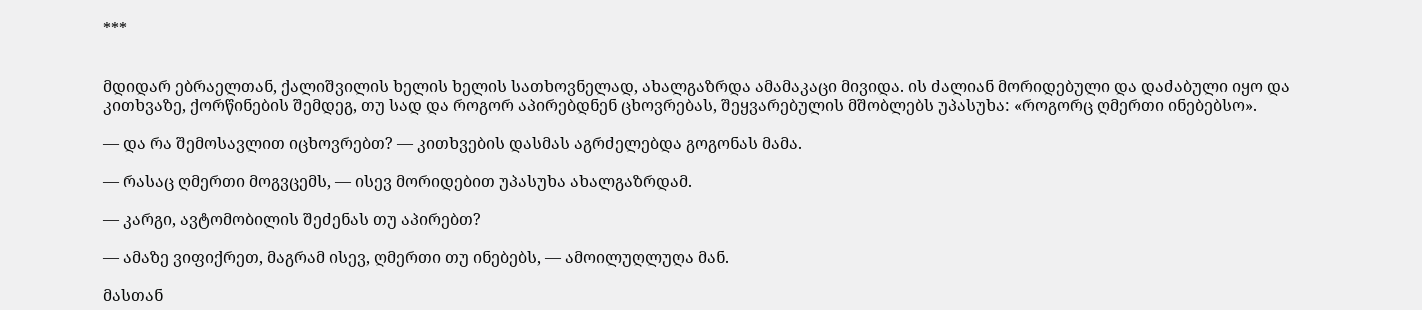***


მდიდარ ებრაელთან, ქალიშვილის ხელის ხელის სათხოვნელად, ახალგაზრდა ამამაკაცი მივიდა. ის ძალიან მორიდებული და დაძაბული იყო და კითხვაზე, ქორწინების შემდეგ, თუ სად და როგორ აპირებდნენ ცხოვრებას, შეყვარებულის მშობლებს უპასუხა: «როგორც ღმერთი ინებებსო».

— და რა შემოსავლით იცხოვრებთ? — კითხვების დასმას აგრძელებდა გოგონას მამა.

— რასაც ღმერთი მოგვცემს, — ისევ მორიდებით უპასუხა ახალგაზრდამ.

— კარგი, ავტომობილის შეძენას თუ აპირებთ?

— ამაზე ვიფიქრეთ, მაგრამ ისევ, ღმერთი თუ ინებებს, — ამოილუღლუღა მან.

მასთან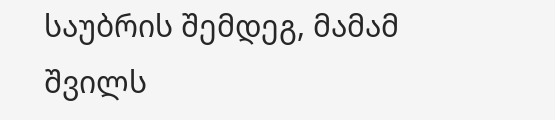საუბრის შემდეგ, მამამ შვილს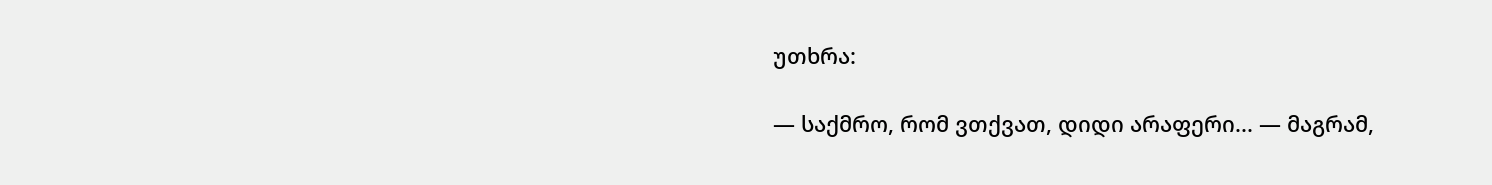უთხრა:

— საქმრო, რომ ვთქვათ, დიდი არაფერი... — მაგრამ,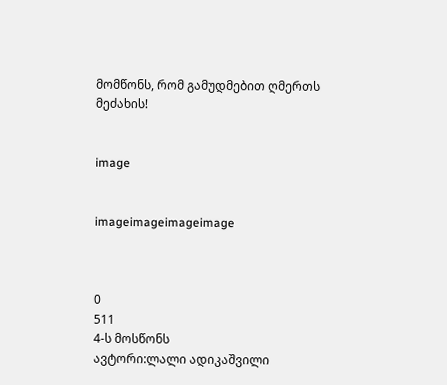მომწონს, რომ გამუდმებით ღმერთს მეძახის!


image


imageimageimageimage



0
511
4-ს მოსწონს
ავტორი:ლალი ადიკაშვილი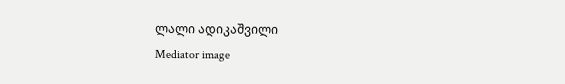ლალი ადიკაშვილი
Mediator image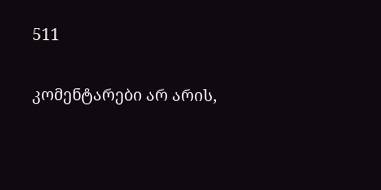511

კომენტარები არ არის,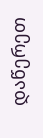დაწერეთ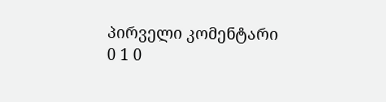პირველი კომენტარი
0 1 0